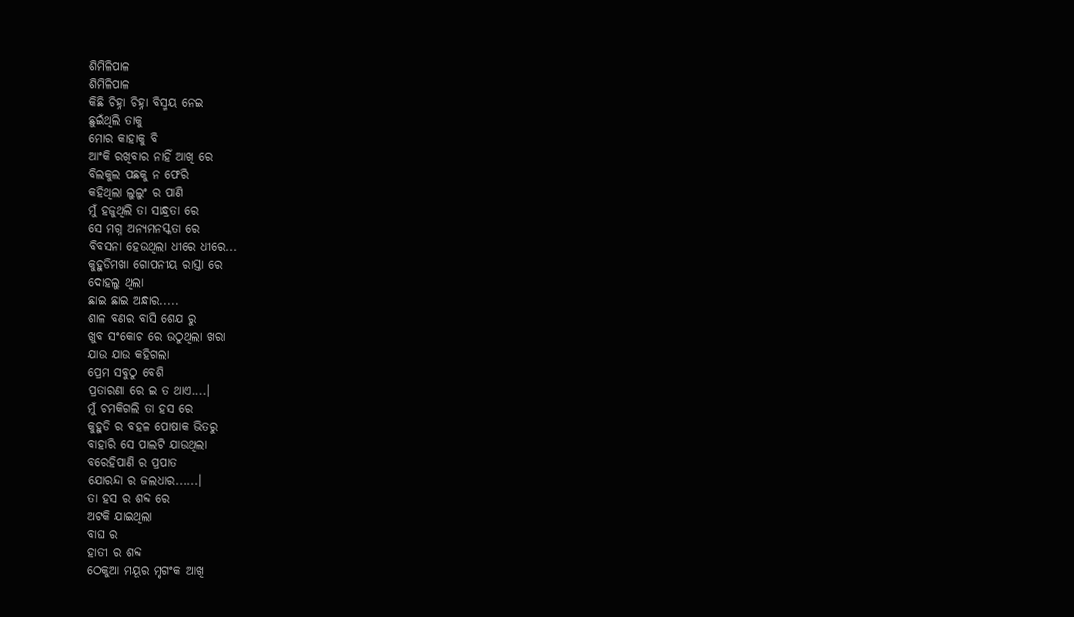ଶିମିଳିପାଳ
ଶିମିଳିପାଳ
କିଛି ଚିହ୍ନା ଚିହ୍ନା ବିସ୍ମୟ ନେଇ
ଛୁଇଁଥିଲି ତାକୁ
ମୋର କାହାକୁ ବି
ଆଂକି ରଖିବାର ନାହିଁ ଆଖି ରେ
ବିଲକୁଲ ପଛକୁ ନ ଫେରି
କହିଥିଲା ଲୁଲୁଂ ର ପାଣି
ମୁଁ ହଜୁଥିଲି ତା ସାନ୍ଧ୍ରତା ରେ
ସେ ମଗ୍ନ ଅନ୍ୟମନସ୍କତା ରେ
ବିବସନା ହେଉଥିଲା ଧୀରେ ଧୀରେ...
କୁହୁଡିମଖା ଗୋପନୀୟ ରାସ୍ତା ରେ
ଦୋହଲୁ ଥିଲା
ଛାଇ ଛାଇ ଅନ୍ଧାର.....
ଶାଳ ବଣର ବାସି ଶେଯ ରୁ
ଖୁବ ସଂକୋଚ ରେ ଉଠୁଥିଲା ଖରା
ଯାଉ ଯାଉ କହିଗଲା
ପ୍ରେମ ସବୁଠୁ ବେଶି
ପ୍ରତାରଣା ରେ ଇ ତ ଥାଏ....।
ମୁଁ ଚମକିଗଲି ତା ହସ ରେ
କୁହୁଡି ର ବହଳ ପୋଷାକ ଭିତରୁ
ବାହାରି ସେ ପାଲଟି ଯାଉଥିଲା
ବରେହିପାଣି ର ପ୍ରପାତ
ଯୋରନ୍ଦା ର ଜଲଧାର......।
ତା ହସ ର ଶବ୍ଦ ରେ
ଅଟକି ଯାଇଥିଲା
ବାଘ ର
ହାତୀ ର ଶବ୍ଦ
ଠେକୁଆ ମୟୂର ମୃଗଂକ ଆଖି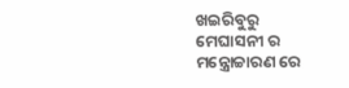ଖଇରିବୁରୁ
ମେଘାସନୀ ର ମନ୍ତ୍ରୋଚ୍ଚାରଣ ରେ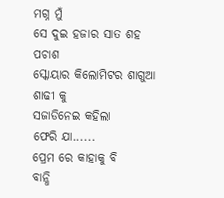ମଗ୍ନ ମୁଁ
ସେ ଦୁଇ ହଜାର ସାତ ଶହ ପଚାଶ
ସ୍କୋୟାର କିଲୋମିଟର ଶାଗୁଆ ଶାଢୀ କୁ
ସଜାଡିନେଇ କହିଲା
ଫେରି ଯା......
ପ୍ରେମ ରେ କାହାକୁ ବି
ବାନ୍ଧି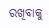ରଖିବାକୁ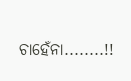ଚାହେଁନା........!!